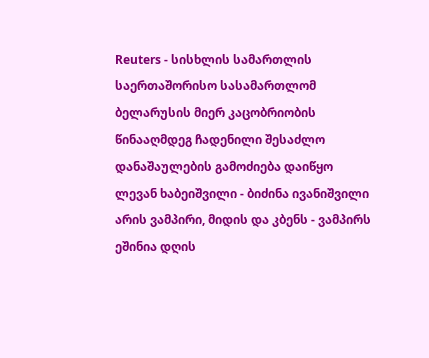Reuters - სისხლის სამართლის საერთაშორისო სასამართლომ ბელარუსის მიერ კაცობრიობის წინააღმდეგ ჩადენილი შესაძლო დანაშაულების გამოძიება დაიწყო
ლევან ხაბეიშვილი - ბიძინა ივანიშვილი არის ვამპირი, მიდის და კბენს - ვამპირს ეშინია დღის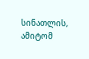სინათლის, ამიტომ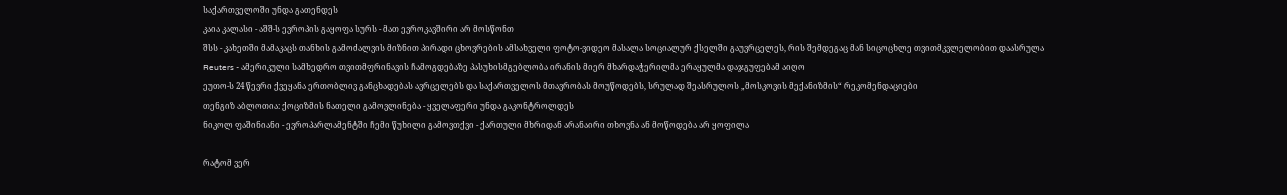საქართველოში უნდა გათენდეს
კაია კალასი - აშშ-ს ევროპის გაყოფა სურს - მათ ევროკავშირი არ მოსწონთ
შსს - კახეთში მამაკაცს თანხის გამოძალვის მიზნით პირადი ცხოვრების ამსახველი ფოტო-ვიდეო მასალა სოციალურ ქსელში გაუვრცელეს, რის შემდეგაც მან სიცოცხლე თვითმკვლელობით დაასრულა
Reuters - ამერიკული სამხედრო თვითმფრინავის ჩამოგდებაზე პასუხისმგებლობა ირანის მიერ მხარდაჭერილმა ერაყულმა დაჯგუფებამ აიღო
ეუთო-ს 24 წევრი ქვეყანა ერთობლივ განცხადებას ავრცელებს და საქართველოს მთავრობას მოუწოდებს, სრულად შეასრულოს „მოსკოვის მექანიზმის“ რეკომენდაციები
თენგიზ აბლოთია: ქოციზმის ნათელი გამოვლინება - ყველაფერი უნდა გაკონტროლდეს
ნიკოლ ფაშინიანი - ევროპარლამენტში ჩემი წუხილი გამოვთქვი - ქართული მხრიდან არანაირი თხოვნა ან მოწოდება არ ყოფილა

რატომ ვერ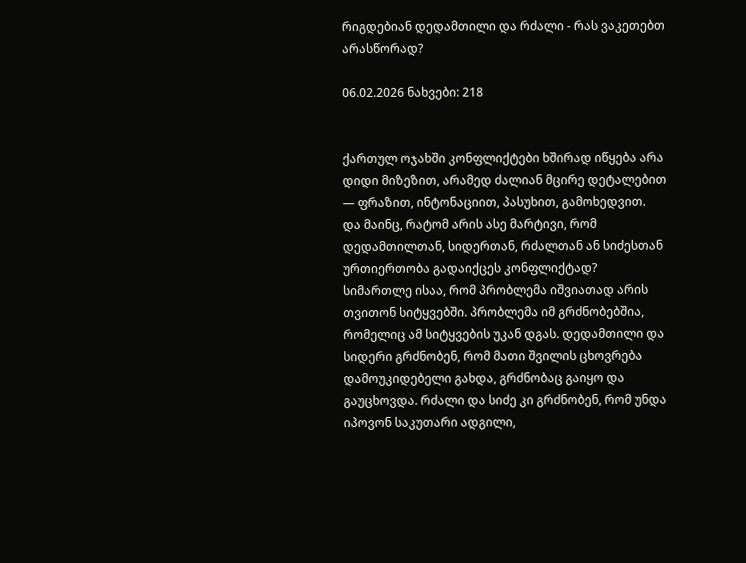რიგდებიან დედამთილი და რძალი - რას ვაკეთებთ არასწორად?

06.02.2026 ნახვები: 218


ქართულ ოჯახში კონფლიქტები ხშირად იწყება არა დიდი მიზეზით, არამედ ძალიან მცირე დეტალებით — ფრაზით, ინტონაციით, პასუხით, გამოხედვით.
და მაინც, რატომ არის ასე მარტივი, რომ დედამთილთან, სიდერთან, რძალთან ან სიძესთან ურთიერთობა გადაიქცეს კონფლიქტად?
სიმართლე ისაა, რომ პრობლემა იშვიათად არის თვითონ სიტყვებში. პრობლემა იმ გრძნობებშია, რომელიც ამ სიტყვების უკან დგას. დედამთილი და სიდერი გრძნობენ, რომ მათი შვილის ცხოვრება დამოუკიდებელი გახდა, გრძნობაც გაიყო და გაუცხოვდა. რძალი და სიძე კი გრძნობენ, რომ უნდა იპოვონ საკუთარი ადგილი,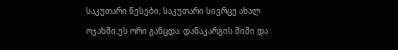საკუთარი წესები, საკუთარი სივრცე ახალ ოჯახში.ეს ორი განცდა: დანაკარგის შიში და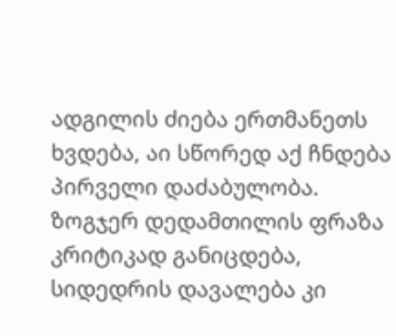ადგილის ძიება ერთმანეთს ხვდება, აი სწორედ აქ ჩნდება პირველი დაძაბულობა.
ზოგჯერ დედამთილის ფრაზა კრიტიკად განიცდება, სიდედრის დავალება კი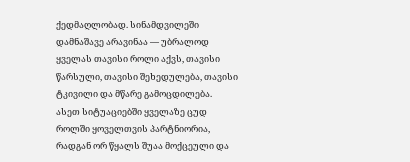ქედმაღლობად. სინამდვილეში დამნაშავე არავინაა — უბრალოდ ყველას თავისი როლი აქვს, თავისი წარსული, თავისი შეხედულება, თავისი ტკივილი და მწარე გამოცდილება.
ასეთ სიტუაციებში ყველაზე ცუდ როლში ყოველთვის პარტნიორია, რადგან ორ წყალს შუაა მოქცეული და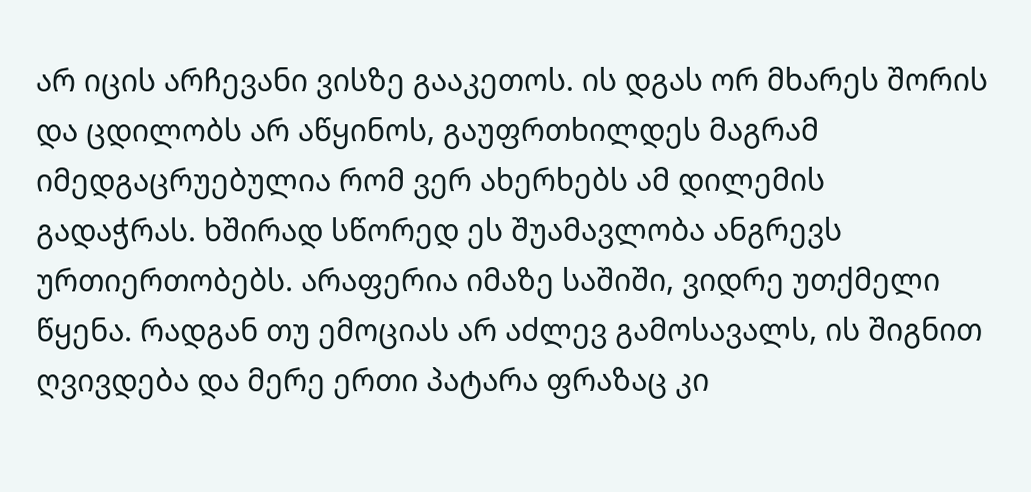არ იცის არჩევანი ვისზე გააკეთოს. ის დგას ორ მხარეს შორის და ცდილობს არ აწყინოს, გაუფრთხილდეს მაგრამ იმედგაცრუებულია რომ ვერ ახერხებს ამ დილემის გადაჭრას. ხშირად სწორედ ეს შუამავლობა ანგრევს ურთიერთობებს. არაფერია იმაზე საშიში, ვიდრე უთქმელი წყენა. რადგან თუ ემოციას არ აძლევ გამოსავალს, ის შიგნით ღვივდება და მერე ერთი პატარა ფრაზაც კი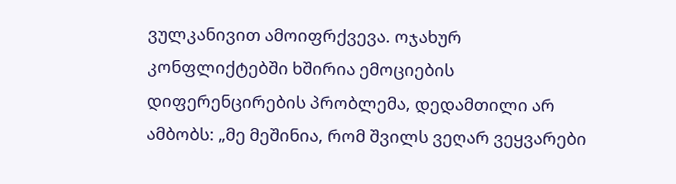ვულკანივით ამოიფრქვევა. ოჯახურ კონფლიქტებში ხშირია ემოციების დიფერენცირების პრობლემა, დედამთილი არ ამბობს: „მე მეშინია, რომ შვილს ვეღარ ვეყვარები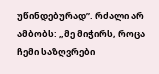უწინდებურად”. რძალი არ ამბობს: „მე მიჭირს, როცა ჩემი საზღვრები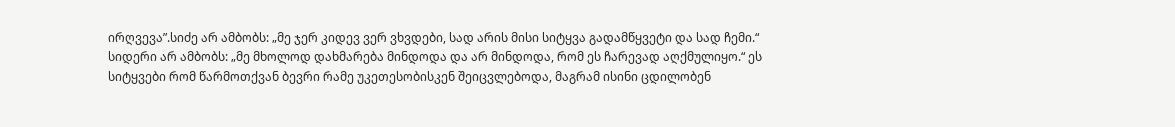ირღვევა”.სიძე არ ამბობს: „მე ჯერ კიდევ ვერ ვხვდები, სად არის მისი სიტყვა გადამწყვეტი და სად ჩემი.“ სიდერი არ ამბობს: „მე მხოლოდ დახმარება მინდოდა და არ მინდოდა, რომ ეს ჩარევად აღქმულიყო.“ ეს სიტყვები რომ წარმოთქვან ბევრი რამე უკეთესობისკენ შეიცვლებოდა, მაგრამ ისინი ცდილობენ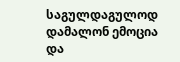საგულდაგულოდ დამალონ ემოცია და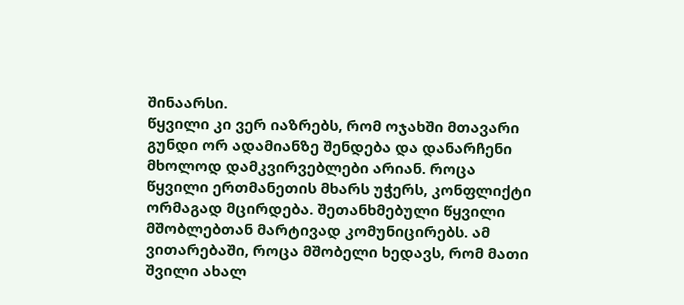შინაარსი.
წყვილი კი ვერ იაზრებს, რომ ოჯახში მთავარი გუნდი ორ ადამიანზე შენდება და დანარჩენი მხოლოდ დამკვირვებლები არიან. როცა წყვილი ერთმანეთის მხარს უჭერს, კონფლიქტი ორმაგად მცირდება. შეთანხმებული წყვილი მშობლებთან მარტივად კომუნიცირებს. ამ ვითარებაში, როცა მშობელი ხედავს, რომ მათი შვილი ახალ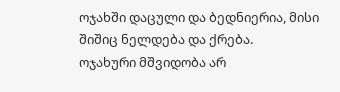ოჯახში დაცული და ბედნიერია, მისი შიშიც ნელდება და ქრება.
ოჯახური მშვიდობა არ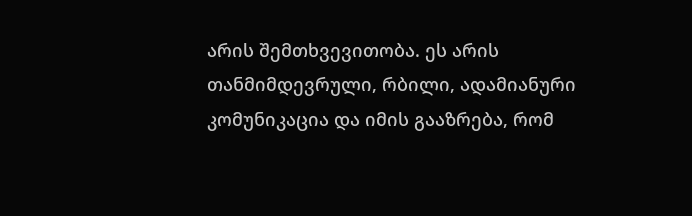არის შემთხვევითობა. ეს არის თანმიმდევრული, რბილი, ადამიანური კომუნიკაცია და იმის გააზრება, რომ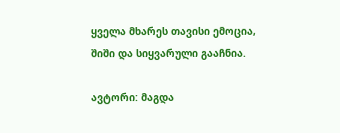ყველა მხარეს თავისი ემოცია, შიში და სიყვარული გააჩნია.

ავტორი: მაგდა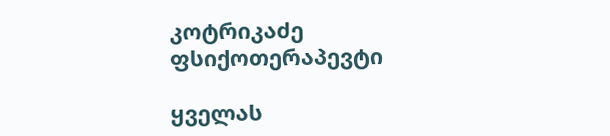კოტრიკაძე
ფსიქოთერაპევტი

ყველას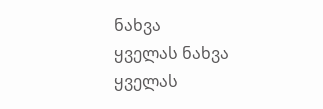ნახვა
ყველას ნახვა
ყველას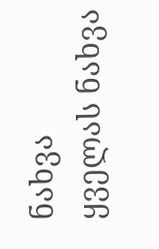ნახვა
ყველას ნახვა